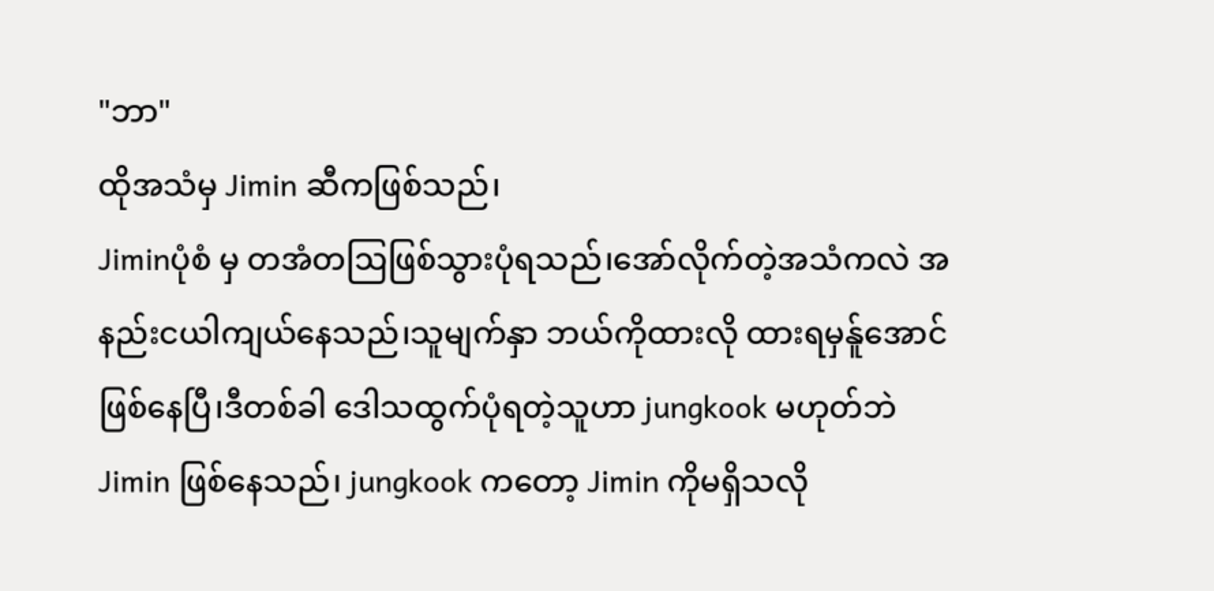"ဘာ"
ထိုအသံမှ Jimin ဆီကဖြစ်သည်၊
Jiminပုံစံ မှ တအံတဩဖြစ်သွားပုံရသည်၊အော်လိုက်တဲ့အသံကလဲ အနည်းငယါကျယ်နေသည်၊သူမျက်နှာ ဘယ်ကိုထားလို ထားရမှန်ူအောင် ဖြစ်နေပြီ၊ဒီတစ်ခါ ဒေါသထွက်ပုံရတဲ့သူဟာ jungkook မဟုတ်ဘဲ Jimin ဖြစ်နေသည်၊ jungkook ကတော့ Jimin ကိုမရှိသလို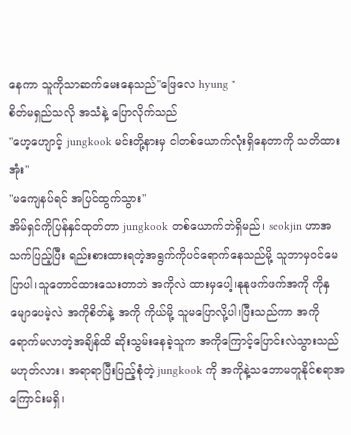နေကာ သူကိုသာဆက်မေးနေသည်"ဖြေလေ hyung "
စိတ်မရှည်သလို အသံနဲ့ ပြောလိုက်သည်
"ဟေ့ဟျောင့် jungkook မင်းတို့နားမှ ငါတစ်ယောက်လုံးရှိနေတာကို သတိထားအုံး"
"မကျေနပ်ရင် အပြင်ထွက်သွား"
အိမ်ရှင်ကိုပြန်နှင်ထုတ်တာ jungkook တစ်ယောက်ဘဲရှိမည်၊ seokjin ဟာအသက်ပြည့်ပြီး ရည်းစားထားရတဲ့အရွက်ကိုပင်ရောက်နေသည်မို့ သူဘာမှဝင်မေပြာပါ၊သူတောင်ထားသေးတာဘဲ အကိုလဲ ထားမှပေါ့၊နုနုဖက်ဖက်အကို ကိုနှမျောပေမဲ့လဲ အကိုစိတ်နဲ့ အကို ကိုယ်မို့ သူမပြောလို့ပါ၊ပြီးသည်ကာ အကိုရောက်မလာတဲ့အချိန်ထိ ဆိုးသွမ်းနေခဲ့သူက အကိုကြောင့်ပြောင်းလဲသွားသည်မဟုတ်လား၊ အရာရာပြီးပြည့်စုံတဲ့ jungkook ကို အကိုနဲ့သဘောမတူနိုင်စရာအကြောင်းမရှိ၊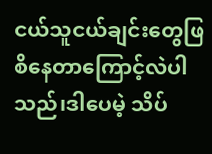ငယ်သူငယ်ချင်းတွေဖြစိနေတာကြောင့်လဲပါသည်၊ဒါပေမဲ့ သိပ်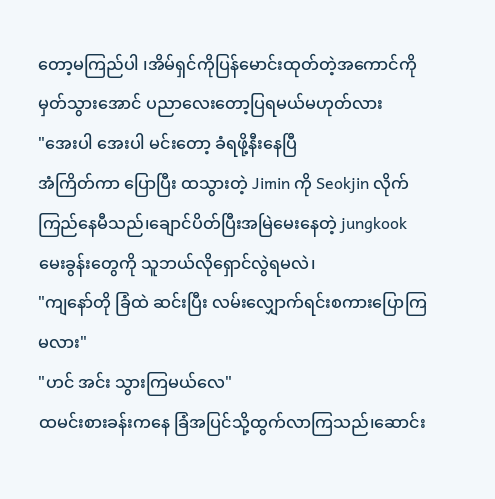တော့မကြည်ပါ ၊အိမ်ရှင်ကိုပြန်မောင်းထုတ်တဲ့အကောင်ကိုမှတ်သွားအောင် ပညာလေးတော့ပြရမယ်မဟုတ်လား
"အေးပါ အေးပါ မင်းတော့ ခံရဖို့နီးနေပြီ
အံကြိတ်ကာ ပြောပြီး ထသွားတဲ့ Jimin ကို Seokjin လိုက်ကြည်နေမီသည်၊ချောင်ပိတ်ပြီးအမြဲမေးနေတဲ့ jungkook မေးခွန်းတွေကို သူဘယ်လိုရှောင်လွဲရမလဲ၊
"ကျနော်တို ခြံထဲ ဆင်းပြီး လမ်းလျှောက်ရင်းစကားပြောကြမလား"
"ဟင် အင်း သွားကြမယ်လေ"
ထမင်းစားခန်းကနေ ခြံအပြင်သို့ထွက်လာကြသည်၊ဆောင်း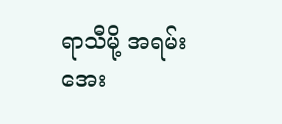ရာသီမို့ အရမ်းအေး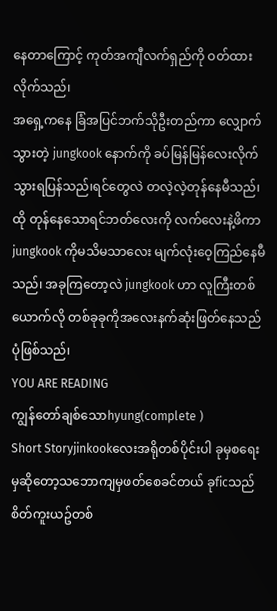နေတာကြောင့် ကုတ်အကျီလက်ရှည်ကို ဝတ်ထားလိုက်သည်၊
အရှေ့ကနေ ခြံအပြင်ဘက်သိုဦးတည်ကာ လျှောက်သွားတဲ့ jungkook နောက်ကို ခပ်မြန်မြန်လေးလိုက်သွားရပြန်သည်၊ရင်တွေလဲ တလဲ့လဲ့တုန်နေမီသည်၊ထို တုန်နေသောရင်ဘတ်လေးကို လက်လေးနဲ့ဖိကာ jungkook ကိုမသိမသာလေး မျက်လုံးဝေ့ကြည်နေမီသည်၊ အခုကြတော့လဲ jungkook ဟာ လူကြီးတစ်ယောက်လို တစ်ခုခုကိုအလေးနက်ဆုံးဖြတ်နေသည်ပုံဖြစ်သည်၊
YOU ARE READING
ကျွန်တော်ချစ်သောhyung(complete )
Short Storyjinkookလေးအရိုတစ်ပိုင်းပါ ခုမှစရေးမှဆိုတော့သဘောကျမှဖတ်စေခင်တယ် ခုficသည်စိတ်ကူးယဥ်တစ်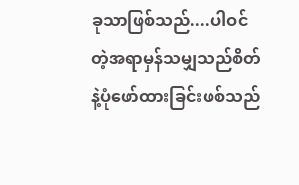ခုသာဖြစ်သည်....ပါဝင်တဲ့အရာမှန်သမျှသည်စိတ်နဲ့ပုံဖော်ထားခြင်းဖစ်သည်